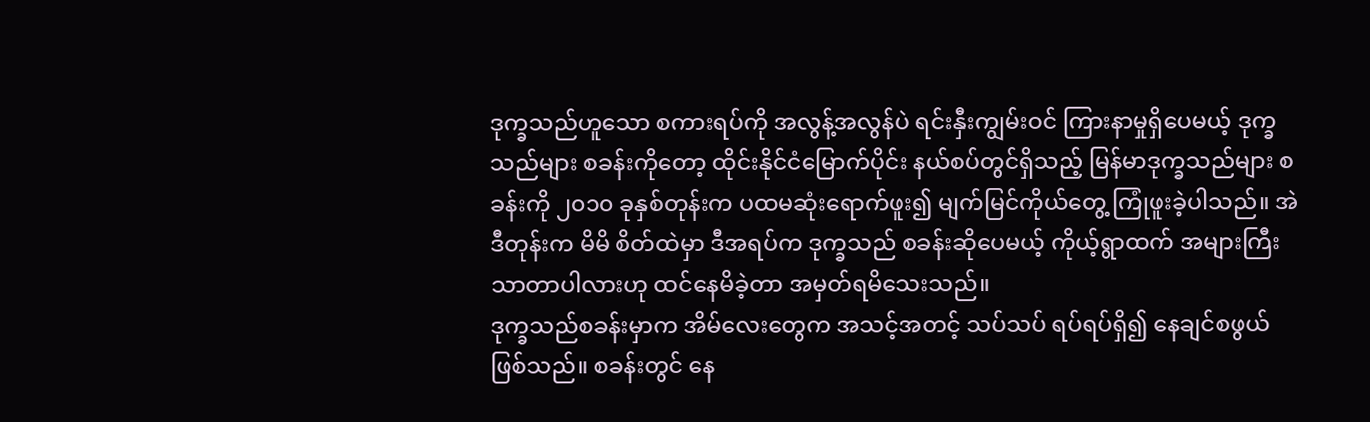ဒုက္ခသည်ဟူသော စကားရပ်ကို အလွန့်အလွန်ပဲ ရင်းနှီးကျွမ်းဝင် ကြားနာမှုရှိပေမယ့် ဒုက္ခသည်များ စခန်းကိုတော့ ထိုင်းနိုင်ငံမြောက်ပိုင်း နယ်စပ်တွင်ရှိသည့် မြန်မာဒုက္ခသည်များ စခန်းကို ၂၀၁၀ ခုနှစ်တုန်းက ပထမဆုံးရောက်ဖူး၍ မျက်မြင်ကိုယ်တွေ့ ကြုံဖူးခဲ့ပါသည်။ အဲဒီတုန်းက မိမိ စိတ်ထဲမှာ ဒီအရပ်က ဒုက္ခသည် စခန်းဆိုပေမယ့် ကိုယ့်ရွာထက် အများကြီးသာတာပါလားဟု ထင်နေမိခဲ့တာ အမှတ်ရမိသေးသည်။
ဒုက္ခသည်စခန်းမှာက အိမ်လေးတွေက အသင့်အတင့် သပ်သပ် ရပ်ရပ်ရှိ၍ နေချင်စဖွယ် ဖြစ်သည်။ စခန်းတွင် နေ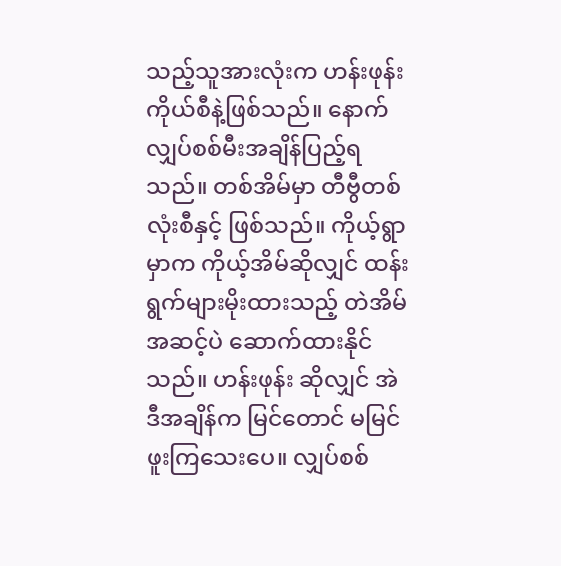သည့်သူအားလုံးက ဟန်းဖုန်းကိုယ်စီနဲ့ဖြစ်သည်။ နောက် လျှပ်စစ်မီးအချိန်ပြည့်ရသည်။ တစ်အိမ်မှာ တီဗွီတစ်လုံးစီနှင့် ဖြစ်သည်။ ကိုယ့်ရွာမှာက ကိုယ့်အိမ်ဆိုလျှင် ထန်းရွက်များမိုးထားသည့် တဲအိမ်အဆင့်ပဲ ဆောက်ထားနိုင်သည်။ ဟန်းဖုန်း ဆိုလျှင် အဲဒီအချိန်က မြင်တောင် မမြင်ဖူးကြသေးပေ။ လျှပ်စစ်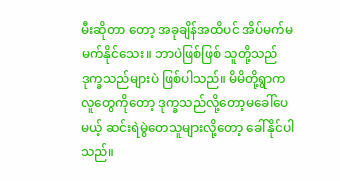မီးဆိုတာ တော့ အခုချိန်အထိပင် အိပ်မက်မမက်နိုင်သေး။ ဘာပဲဖြစ်ဖြစ် သူတို့သည် ဒုက္ခသည်များပဲ ဖြစ်ပါသည်။ မိမိတို့ရွာက လူတွေကိုတော့ ဒုက္ခသည်လို့တော့မခေါ်ပေမယ့် ဆင်းရဲမွဲတေသူများလို့တော့ ခေါ်နိုင်ပါသည်။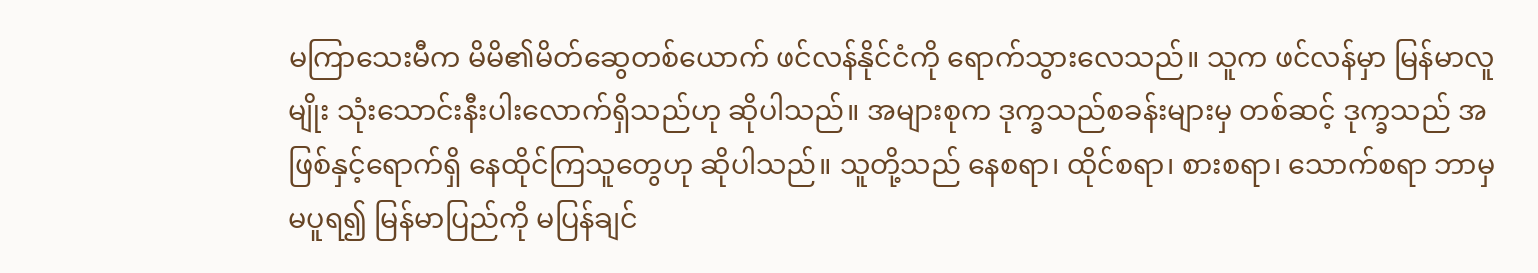မကြာသေးမီက မိမိ၏မိတ်ဆွေတစ်ယောက် ဖင်လန်နိုင်ငံကို ရောက်သွားလေသည်။ သူက ဖင်လန်မှာ မြန်မာလူမျိုး သုံးသောင်းနီးပါးလောက်ရှိသည်ဟု ဆိုပါသည်။ အများစုက ဒုက္ခသည်စခန်းများမှ တစ်ဆင့် ဒုက္ခသည် အဖြစ်နှင့်ရောက်ရှိ နေထိုင်ကြသူတွေဟု ဆိုပါသည်။ သူတို့သည် နေစရာ၊ ထိုင်စရာ၊ စားစရာ၊ သောက်စရာ ဘာမှမပူရ၍ မြန်မာပြည်ကို မပြန်ချင်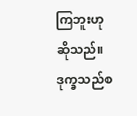ကြဘူးဟု ဆိုသည်။ ဒုက္ခသည်စ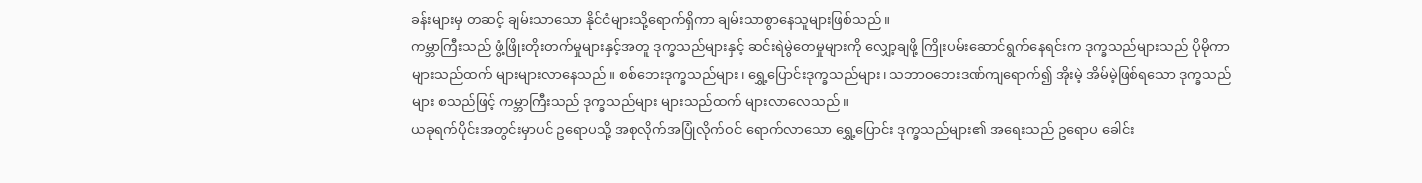ခန်းများမှ တဆင့် ချမ်းသာသော နိုင်ငံများသို့ရောက်ရှိကာ ချမ်းသာစွာနေသူများဖြစ်သည်။
ကမ္ဘာကြီးသည် ဖွံ့ဖြိုးတိုးတက်မှုများနှင့်အတူ ဒုက္ခသည်များနှင့် ဆင်းရဲမွဲတေမှုများကို လျှော့ချဖို့ ကြိုးပမ်းဆောင်ရွက်နေရင်းက ဒုက္ခသည်များသည် ပိုမိုကာ များသည်ထက် များများလာနေသည်။ စစ်ဘေးဒုက္ခသည်များ၊ ရွှေ့ပြောင်းဒုက္ခသည်များ၊ သဘာဝဘေးဒဏ်ကျရောက်၍ အိုးမဲ့ အိမ်မဲ့ဖြစ်ရသော ဒုက္ခသည်များ စသည်ဖြင့် ကမ္ဘာကြီးသည် ဒုက္ခသည်များ များသည်ထက် များလာလေသည်။
ယခုရက်ပိုင်းအတွင်းမှာပင် ဥရောပသို့ အစုလိုက်အပြုံလိုက်ဝင် ရောက်လာသော ရွှေ့ပြောင်း ဒုက္ခသည်များ၏ အရေးသည် ဥရောပ ခေါင်း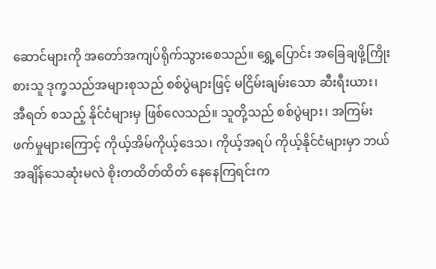ဆောင်များကို အတော်အကျပ်ရိုက်သွားစေသည်။ ရွှေ့ပြောင်း အခြေချဖို့ကြိုးစားသူ ဒုက္ခသည်အများစုသည် စစ်ပွဲများဖြင့် မငြိမ်းချမ်းသော ဆီးရီးယား၊ အီရတ် စသည့် နိုင်ငံများမှ ဖြစ်လေသည်။ သူတို့သည် စစ်ပွဲများ၊ အကြမ်းဖက်မှုများကြောင့် ကိုယ့်အိမ်ကိုယ့်ဒေသ၊ ကိုယ့်အရပ် ကိုယ့်နိုင်ငံများမှာ ဘယ်အချိန်သေဆုံးမလဲ စိုးတထိတ်ထိတ် နေနေကြရင်းက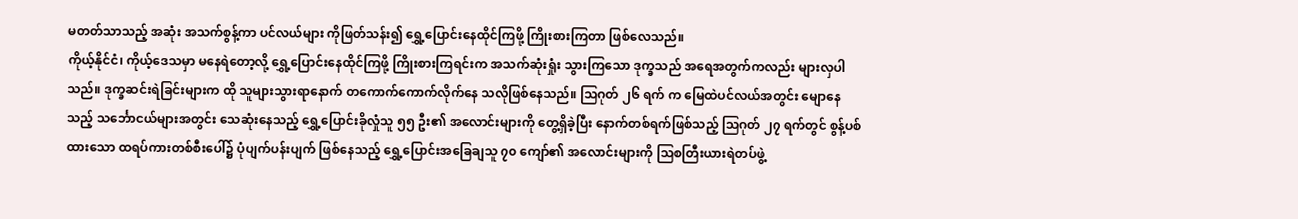မတတ်သာသည့် အဆုံး အသက်စွန့်ကာ ပင်လယ်များ ကိုဖြတ်သန်း၍ ရွှေ့ပြောင်းနေထိုင်ကြဖို့ ကြိုးစားကြတာ ဖြစ်လေသည်။
ကိုယ့်နိုင်ငံ၊ ကိုယ့်ဒေသမှာ မနေရဲတော့လို့ ရွှေ့ပြောင်းနေထိုင်ကြဖို့ ကြိုးစားကြရင်းက အသက်ဆုံးရှုံး သွားကြသော ဒုက္ခသည် အရေအတွက်ကလည်း များလှပါသည်။ ဒုက္ခဆင်းရဲခြင်းများက ထို သူများသွားရာနောက် တကောက်ကောက်လိုက်နေ သလိုဖြစ်နေသည်။ သြဂုတ် ၂၆ ရက် က မြေထဲပင်လယ်အတွင်း မျောနေသည့် သင်္ဘောငယ်များအတွင်း သေဆုံးနေသည့် ရွှေ့ပြောင်းခိုလှုံသူ ၅၅ ဦး၏ အလောင်းများကို တွေ့ရှိခဲ့ပြီး နောက်တစ်ရက်ဖြစ်သည့် သြဂုတ် ၂၇ ရက်တွင် စွန့်ပစ်ထားသော ထရပ်ကားတစ်စီးပေါ်၌ ပုံပျက်ပန်းပျက် ဖြစ်နေသည့် ရွှေ့ပြောင်းအခြေချသူ ၇၀ ကျော်၏ အလောင်းများကို သြစတြီးယားရဲတပ်ဖွဲ့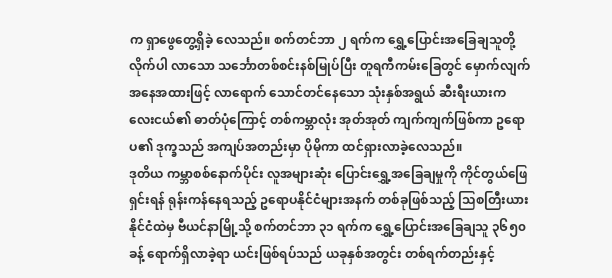က ရှာဖွေတွေ့ရှိခဲ့ လေသည်။ စက်တင်ဘာ ၂ ရက်က ရွှေ့ပြောင်းအခြေချသူတို့ လိုက်ပါ လာသော သင်္ဘောတစ်စင်းနစ်မြုပ်ပြီး တူရကီကမ်းခြေတွင် မှောက်လျက်အနေအထားဖြင့် လာရောက် သောင်တင်နေသော သုံးနှစ်အရွယ် ဆီးရီးယားကလေးငယ်၏ ဓာတ်ပုံကြောင့် တစ်ကမ္ဘာလုံး အုတ်အုတ် ကျက်ကျက်ဖြစ်ကာ ဥရောပ၏ ဒုက္ခသည် အကျပ်အတည်းမှာ ပိုမိုကာ ထင်ရှားလာခဲ့လေသည်။
ဒုတိယ ကမ္ဘာစစ်နောက်ပိုင်း လူအများဆုံး ပြောင်းရွှေ့အခြေချမှုကို ကိုင်တွယ်ဖြေရှင်းရန် ရုန်းကန်နေရသည့် ဥရောပနိုင်ငံများအနက် တစ်ခုဖြစ်သည့် သြစတြီးယားနိုင်ငံထဲမှ ဗီယင်နာမြို့သို့ စက်တင်ဘာ ၃၁ ရက်က ရွှေ့ပြောင်းအခြေချသူ ၃၆၅၀ ခန့် ရောက်ရှိလာခဲ့ရာ ယင်းဖြစ်ရပ်သည် ယခုနှစ်အတွင်း တစ်ရက်တည်းနှင့်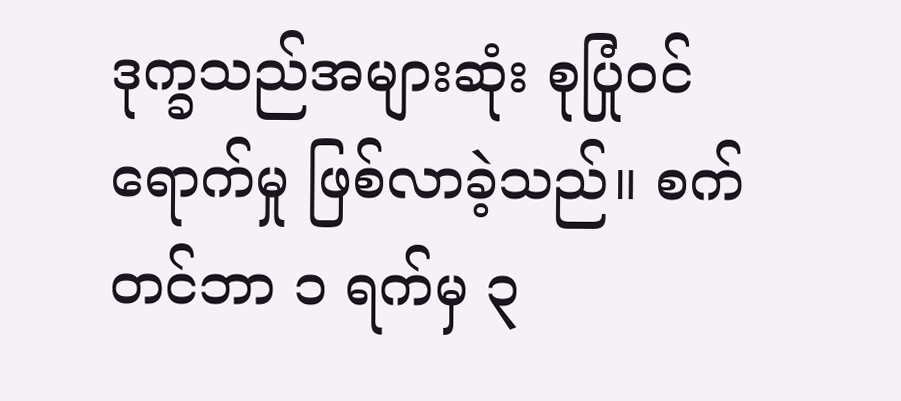ဒုက္ခသည်အများဆုံး စုပြုံဝင်ရောက်မှု ဖြစ်လာခဲ့သည်။ စက်တင်ဘာ ၁ ရက်မှ ၃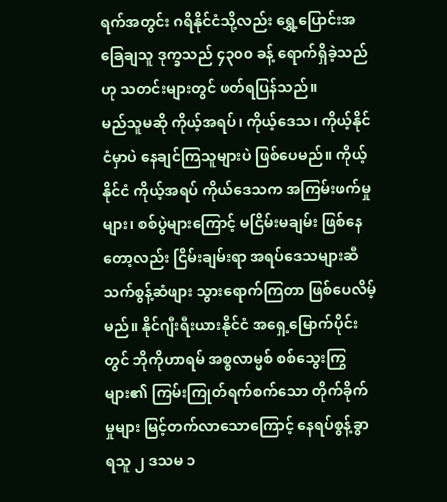ရက်အတွင်း ဂရိနိုင်ငံသို့လည်း ရွှေ့ပြောင်းအခြေချသူ ဒုက္ခသည် ၄၃၀၀ ခန့် ရောက်ရှိခဲ့သည်ဟု သတင်းများတွင် ဖတ်ရပြန်သည်။
မည်သူမဆို ကိုယ့်အရပ်၊ ကိုယ့်ဒေသ၊ ကိုယ့်နိုင်ငံမှာပဲ နေချင်ကြသူများပဲ ဖြစ်ပေမည်။ ကိုယ့်နိုင်ငံ ကိုယ့်အရပ် ကိုယ်ဒေသက အကြမ်းဖက်မှုများ၊ စစ်ပွဲများကြောင့် မငြိမ်းမချမ်း ဖြစ်နေတော့လည်း ငြိမ်းချမ်းရာ အရပ်ဒေသများဆီ သက်စွန့်ဆံဖျား သွားရောက်ကြတာ ဖြစ်ပေလိမ့်မည်။ နိုင်ဂျီးရီးယားနိုင်ငံ အရှေ့မြောက်ပိုင်းတွင် ဘိုကိုဟာရမ် အစ္စလာမ္မစ် စစ်သွေးကြွများ၏ ကြမ်းကြုတ်ရက်စက်သော တိုက်ခိုက်မှုများ မြင့်တက်လာသောကြောင့် နေရပ်စွန့်ခွာရသူ ၂ ဒသမ ၁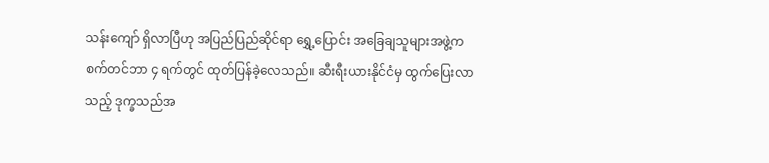သန်းကျော် ရှိလာပြီဟု အပြည်ပြည်ဆိုင်ရာ ရွှေ့ပြောင်း အခြေချသူများအဖွဲ့က စက်တင်ဘာ ၄ ရက်တွင် ထုတ်ပြန်ခဲ့လေသည်။ ဆီးရီးယားနိုင်ငံမှ ထွက်ပြေးလာသည့် ဒုက္ခသည်အ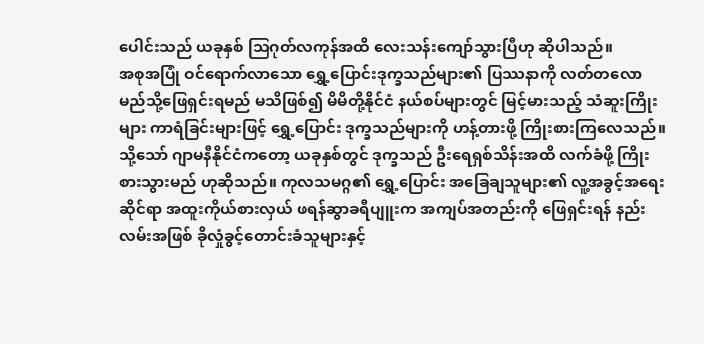ပေါင်းသည် ယခုနှစ် သြဂုတ်လကုန်အထိ လေးသန်းကျော်သွားပြီဟု ဆိုပါသည်။
အစုအပြုံ ဝင်ရောက်လာသော ရွှေ့ပြောင်းဒုက္ခသည်များ၏ ပြဿနာကို လတ်တလော မည်သို့ဖြေရှင်းရမည် မသိဖြစ်၍ မိမိတို့နိုင်ငံ နယ်စပ်များတွင် မြင့်မားသည့် သံဆူးကြိုးများ ကာရံခြင်းများဖြင့် ရွှေ့ပြောင်း ဒုက္ခသည်များကို ဟန့်တားဖို့ ကြိုးစားကြလေသည်။ သို့သော် ဂျာမနီနိုင်ငံကတော့ ယခုနှစ်တွင် ဒုက္ခသည် ဦးရေရှစ်သိန်းအထိ လက်ခံဖို့ ကြိုးစားသွားမည် ဟုဆိုသည်။ ကုလသမဂ္ဂ၏ ရွှေ့ပြောင်း အခြေချသူများ၏ လူ့အခွင့်အရေးဆိုင်ရာ အထူးကိုယ်စားလှယ် ဖရန်ဆွာခရီပျူးက အကျပ်အတည်းကို ဖြေရှင်းရန် နည်းလမ်းအဖြစ် ခိုလှုံခွင့်တောင်းခံသူများနှင့်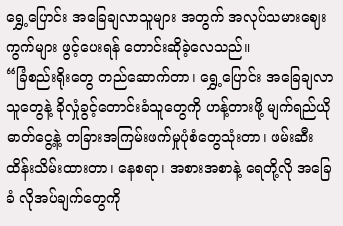ရွှေ့ပြောင်း အခြေချလာသူများ အတွက် အလုပ်သမားဈေးကွက်များ ဖွင့်ပေးရန် တောင်းဆိုခဲ့လေသည်။
“ခြံစည်းရိုးတွေ တည်ဆောက်တာ၊ ရွှေ့ပြောင်း အခြေချလာသူတွေနဲ့ ခိုလှုံခွင့်တောင်းခံသူတွေကို ဟန့်တားဖို့ မျက်ရည်ယိုဓာတ်ငွေ့နဲ့ တခြားအကြမ်းဖက်မှုပုံစံတွေသုံးတာ၊ ဖမ်းဆီးထိန်းသိမ်းထားတာ၊ နေစရာ၊ အစားအစာနဲ့ ရေတို့လို အခြေခံ လိုအပ်ချက်တွေကို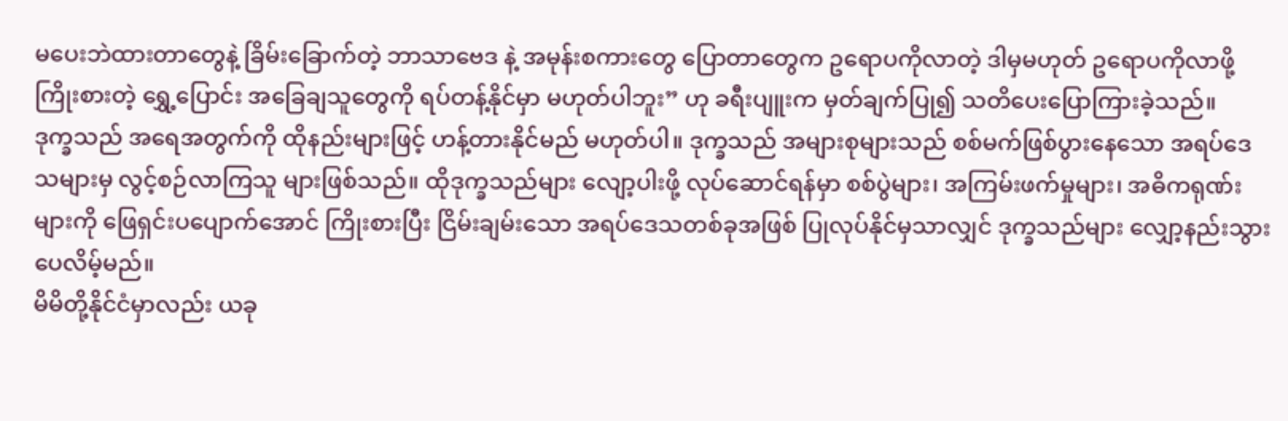မပေးဘဲထားတာတွေနဲ့ ခြိမ်းခြောက်တဲ့ ဘာသာဗေဒ နဲ့ အမုန်းစကားတွေ ပြောတာတွေက ဥရောပကိုလာတဲ့ ဒါမှမဟုတ် ဥရောပကိုလာဖို့ ကြိုးစားတဲ့ ရွှေ့ပြောင်း အခြေချသူတွေကို ရပ်တန့်နိုင်မှာ မဟုတ်ပါဘူး” ဟု ခရီးပျူးက မှတ်ချက်ပြု၍ သတိပေးပြောကြားခဲ့သည်။
ဒုက္ခသည် အရေအတွက်ကို ထိုနည်းများဖြင့် ဟန့်တားနိုင်မည် မဟုတ်ပါ။ ဒုက္ခသည် အများစုများသည် စစ်မက်ဖြစ်ပွားနေသော အရပ်ဒေသများမှ လွင့်စဉ်လာကြသူ များဖြစ်သည်။ ထိုဒုက္ခသည်များ လျော့ပါးဖို့ လုပ်ဆောင်ရန်မှာ စစ်ပွဲများ၊ အကြမ်းဖက်မှုများ၊ အဓိကရုဏ်းများကို ဖြေရှင်းပပျောက်အောင် ကြိုးစားပြီး ငြိမ်းချမ်းသော အရပ်ဒေသတစ်ခုအဖြစ် ပြုလုပ်နိုင်မှသာလျှင် ဒုက္ခသည်များ လျှော့နည်းသွားပေလိမ့်မည်။
မိမိတို့နိုင်ငံမှာလည်း ယခု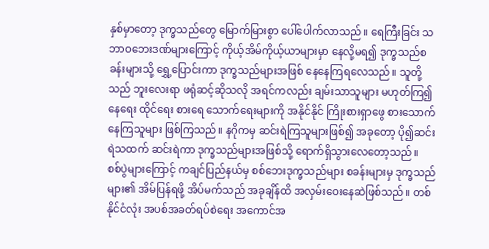နှစ်မှာတော့ ဒုက္ခသည်တွေ မြောက်မြားစွာ ပေါ်ပေါက်လာသည်။ ရေကြီးခြင်း သဘာဝဘေးဒဏ်များကြောင့် ကိုယ့်အိမ်ကိုယ့်ယာများမှာ နေလို့မရ၍ ဒုက္ခသည်စခန်းများသို့ ရွှေ့ပြောင်းကာ ဒုက္ခသည်များအဖြစ် နေနေကြရလေသည်။ သူတို့သည် ဘူးလေးရာ ဖရုံဆင့်ဆိုသလို အရင်ကလည်း ချမ်းသာသူများ မဟုတ်ကြ၍ နေရေး ထိုင်ရေး စားရေ သောက်ရေးများကို အနိုင်နိုင် ကြိုးစားရှာဖွေ စားသောက်နေကြသူများ ဖြစ်ကြသည်။ နဂိုကမှ ဆင်းရဲကြသူများဖြစ်၍ အခုတော့ ပို၍ဆင်းရဲသထက် ဆင်းရဲကာ ဒုက္ခသည်များအဖြစ်သို့ ရောက်ရှိသွားလေတော့သည်။
စစ်ပွဲများကြောင့် ကချင်ပြည်နယ်မှ စစ်ဘေးဒုက္ခသည်များ စခန်းများမှ ဒုက္ခသည်များ၏ အိမ်ပြန်ရဖို့ အိပ်မက်သည် အခုချိန်ထိ အလှမ်းဝေးနေဆဲဖြစ်သည်။ တစ်နိုင်ငံလုံး အပစ်အခတ်ရပ်စဲရေး အကောင်အ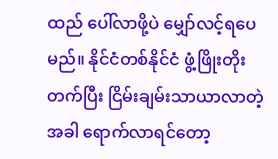ထည် ပေါ်လာဖို့ပဲ မျှော်လင့်ရပေမည်။ နိုင်ငံတစ်နိုင်ငံ ဖွံ့ဖြိုးတိုးတက်ပြီး ငြိမ်းချမ်းသာယာလာတဲ့အခါ ရောက်လာရင်တော့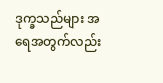ဒုက္ခသည်များ အရေအတွက်လည်း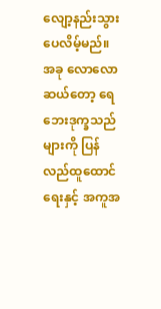လျော့နည်းသွားပေလိမ့်မည်။ အခု လောလောဆယ်တော့ ရေဘေးဒုက္ခသည်များကို ပြန်လည်ထူထောင်ရေးနှင့် အကူအ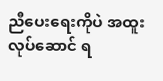ညီပေးရေးကိုပဲ အထူးလုပ်ဆောင် ရ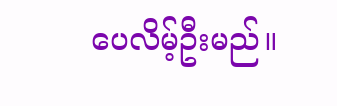ပေလိမ့်ဦးမည်။